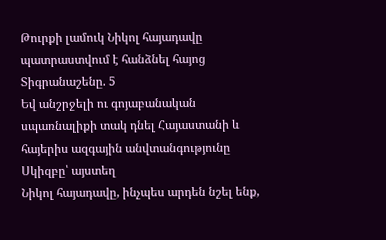Թուրքի լամուկ Նիկոլ հայադավը պատրաստվում է հանձնել հայոց Տիգրանաշենը. 5
Եվ անշրջելի ու գոյաբանական սպառնալիքի տակ դնել Հայաստանի և հայերիս ազգային անվտանգությունը
Սկիզբը՝ այստեղ
Նիկոլ հայադավը, ինչպես արդեն նշել ենք,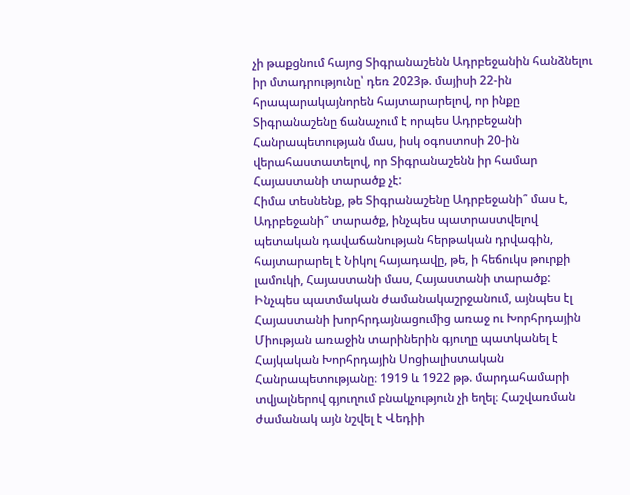չի թաքցնում հայոց Տիգրանաշենն Ադրբեջանին հանձնելու իր մտադրությունը՝ դեռ 2023թ. մայիսի 22-ին հրապարակայնորեն հայտարարելով, որ ինքը Տիգրանաշենը ճանաչում է որպես Ադրբեջանի Հանրապետության մաս, իսկ օգոստոսի 20-ին վերահաստատելով, որ Տիգրանաշենն իր համար Հայաստանի տարածք չէ:
Հիմա տեսնենք, թե Տիգրանաշենը Ադրբեջանի՞ մաս է, Ադրբեջանի՞ տարածք, ինչպես պատրաստվելով պետական դավաճանության հերթական դրվագին, հայտարարել է Նիկոլ հայադավը, թե, ի հեճուկս թուրքի լամուկի, Հայաստանի մաս, Հայաստանի տարածք:
Ինչպես պատմական ժամանակաշրջանում, այնպես էլ Հայաստանի խորհրդայնացումից առաջ ու Խորհրդային Միության առաջին տարիներին գյուղը պատկանել է Հայկական Խորհրդային Սոցիալիստական Հանրապետությանը։ 1919 և 1922 թթ. մարդահամարի տվյալներով գյուղում բնակչություն չի եղել։ Հաշվառման ժամանակ այն նշվել է Վեդիի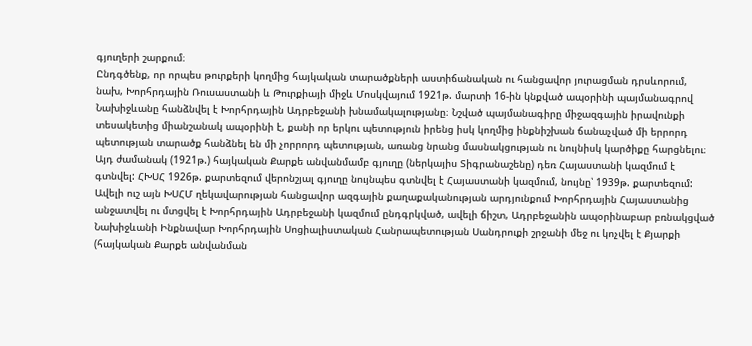գյուղերի շարքում։
Ընդգծենք, որ որպես թուրքերի կողմից հայկական տարածքների աստիճանական ու հանցավոր յուրացման դրսևորում, նախ, Խորհրդային Ռուսաստանի և Թուրքիայի միջև Մոսկվայում 1921թ. մարտի 16-ին կնքված ապօրինի պայմանագրով Նախիջևանը հանձնվել է Խորհրդային Ադրբեջանի խնամակալությանը։ Նշված պայմանագիրը միջազգային իրավունքի տեսակետից միանշանակ ապօրինի է, քանի որ երկու պետություն իրենց իսկ կողմից ինքնիշխան ճանաչված մի երրորդ պետության տարածք հանձնել են մի չորրորդ պետության, առանց նրանց մասնակցության ու նույնիսկ կարծիքը հարցնելու։
Այդ ժամանակ (1921թ.) հայկական Քարքե անվանմամբ գյուղը (ներկայիս Տիգրանաշենը) դեռ Հայաստանի կազմում է գտնվել: ՀԽՍՀ 1926թ. քարտեզում վերոնշյալ գյուղը նույնպես գտնվել է Հայաստանի կազմում, նույնը՝ 1939թ. քարտեզում: Ավելի ուշ այն ԽՍՀՄ ղեկավարության հանցավոր ազգային քաղաքականության արդյունքում Խորհրդային Հայաստանից անջատվել ու մտցվել է Խորհրդային Ադրբեջանի կազմում ընդգրկված, ավելի ճիշտ, Ադրբեջանին ապօրինաբար բռնակցված Նախիջևանի Ինքնավար Խորհրդային Սոցիալիստական Հանրապետության Սանդրուքի շրջանի մեջ ու կոչվել է Քյարքի (հայկական Քարքե անվանման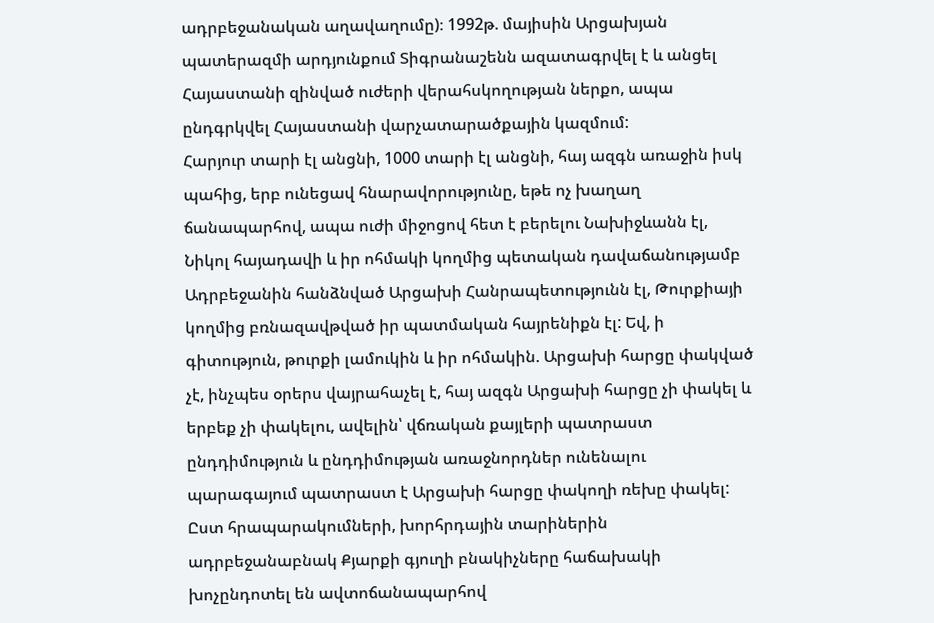ադրբեջանական աղավաղումը)։ 1992թ. մայիսին Արցախյան պատերազմի արդյունքում Տիգրանաշենն ազատագրվել է և անցել Հայաստանի զինված ուժերի վերահսկողության ներքո, ապա ընդգրկվել Հայաստանի վարչատարածքային կազմում:
Հարյուր տարի էլ անցնի, 1000 տարի էլ անցնի, հայ ազգն առաջին իսկ պահից, երբ ունեցավ հնարավորությունը, եթե ոչ խաղաղ ճանապարհով, ապա ուժի միջոցով հետ է բերելու Նախիջևանն էլ, Նիկոլ հայադավի և իր ոհմակի կողմից պետական դավաճանությամբ Ադրբեջանին հանձնված Արցախի Հանրապետությունն էլ, Թուրքիայի կողմից բռնազավթված իր պատմական հայրենիքն էլ: Եվ, ի գիտություն, թուրքի լամուկին և իր ոհմակին. Արցախի հարցը փակված չէ, ինչպես օրերս վայրահաչել է, հայ ազգն Արցախի հարցը չի փակել և երբեք չի փակելու, ավելին՝ վճռական քայլերի պատրաստ ընդդիմություն և ընդդիմության առաջնորդներ ունենալու պարագայում պատրաստ է Արցախի հարցը փակողի ռեխը փակել:
Ըստ հրապարակումների, խորհրդային տարիներին ադրբեջանաբնակ Քյարքի գյուղի բնակիչները հաճախակի խոչընդոտել են ավտոճանապարհով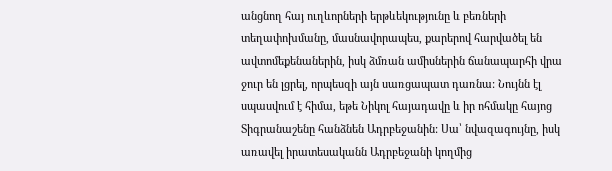անցնող հայ ուղևորների երթևեկությունը և բեռների տեղափոխմանը, մասնավորապես, քարերով հարվածել են ավտոմեքենաներին, իսկ ձմռան ամիսներին ճանապարհի վրա ջուր են լցրել, որպեսզի այն սառցապատ դառնա: Նույնն էլ սպասվում է հիմա, եթե Նիկոլ հայադավը և իր ոհմակը հայոց Տիգրանաշենը հանձնեն Ադրբեջանին: Սա՝ նվազագույնը, իսկ առավել իրատեսականն Ադրբեջանի կողմից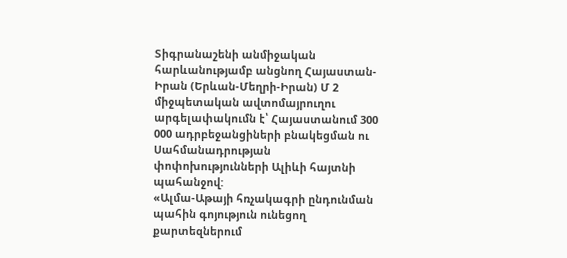Տիգրանաշենի անմիջական հարևանությամբ անցնող Հայաստան- Իրան (Երևան-Մեղրի-Իրան) Մ 2 միջպետական ավտոմայրուղու արգելափակումն է՝ Հայաստանում 300 000 ադրբեջանցիների բնակեցման ու Սահմանադրության փոփոխությունների Ալիևի հայտնի պահանջով:
«Ալմա-Աթայի հռչակագրի ընդունման պահին գոյություն ունեցող քարտեզներում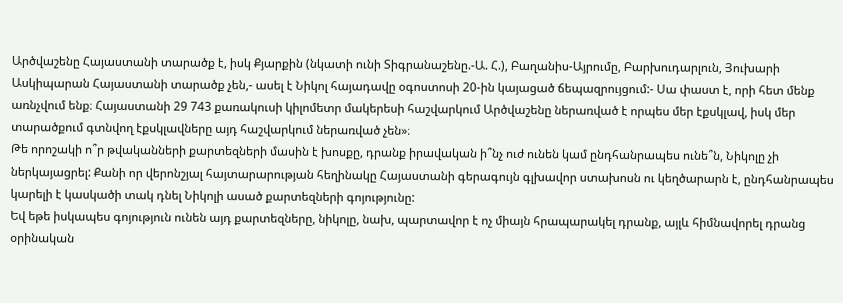Արծվաշենը Հայաստանի տարածք է, իսկ Քյարքին (նկատի ունի Տիգրանաշենը.-Ա. Հ.), Բաղանիս-Այրումը, Բարխուդարլուն, Յուխարի Ասկիպարան Հայաստանի տարածք չեն,- ասել է Նիկոլ հայադավը օգոստոսի 20-ին կայացած ճեպազրույցում:- Սա փաստ է, որի հետ մենք առնչվում ենք։ Հայաստանի 29 743 քառակուսի կիլոմետր մակերեսի հաշվարկում Արծվաշենը ներառված է որպես մեր էքսկլավ, իսկ մեր տարածքում գտնվող էքսկլավները այդ հաշվարկում ներառված չեն»։
Թե որոշակի ո՞ր թվականների քարտեզների մասին է խոսքը, դրանք իրավական ի՞նչ ուժ ունեն կամ ընդհանրապես ունե՞ն, Նիկոլը չի ներկայացրել: Քանի որ վերոնշյալ հայտարարության հեղինակը Հայաստանի գերագույն գլխավոր ստախոսն ու կեղծարարն է, ընդհանրապես կարելի է կասկածի տակ դնել Նիկոլի ասած քարտեզների գոյությունը:
Եվ եթե իսկապես գոյություն ունեն այդ քարտեզները, նիկոլը, նախ, պարտավոր է ոչ միայն հրապարակել դրանք, այլև հիմնավորել դրանց օրինական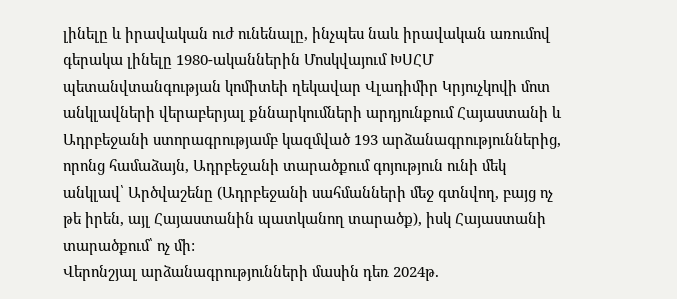լինելը և իրավական ուժ ունենալը, ինչպես նաև իրավական առումով գերակա լինելը 1980-ականներին Մոսկվայում ԽՍՀՄ պետանվտանգության կոմիտեի ղեկավար Վլադիմիր Կրյուչկովի մոտ անկլավների վերաբերյալ քննարկումների արդյունքում Հայաստանի և Ադրբեջանի ստորագրությամբ կազմված 193 արձանագրություններից, որոնց համաձայն, Ադրբեջանի տարածքում գոյություն ունի մեկ անկլավ՝ Արծվաշենը (Ադրբեջանի սահմանների մեջ գտնվող, բայց ոչ թե իրեն, այլ Հայաստանին պատկանող տարածք), իսկ Հայաստանի տարածքում՝ ոչ մի:
Վերոնշյալ արձանագրությունների մասին դեռ 2024թ.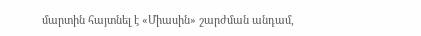մարտին հայտնել է «Միասին» շարժման անդամ,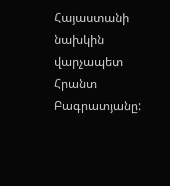Հայաստանի նախկին վարչապետ Հրանտ Բագրատյանը: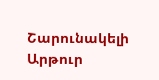Շարունակելի
Արթուր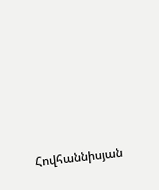Հովհաննիսյան